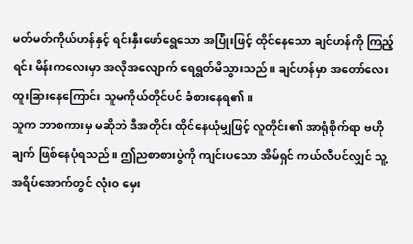မတ်မတ်ကိုယ်ဟန်နှင့် ရင်းနှီးဖော်ရွေသော အပြုံးဖြင့် ထိုင်နေသော ချင်ဟန်ကို ကြည့်ရင်း မိန်းကလေးမှာ အလိုအလျောက် ရေရွတ်မိသွားသည်။ ချင်ဟန်မှာ အတော်လေး ထူးခြားနေကြောင်း သူမကိုယ်တိုင်ပင် ခံစားနေရ၏။
သူက ဘာစကားမှ မဆိုဘဲ ဒီအတိုင်း ထိုင်နေယုံမျှဖြင့် လူတိုင်း၏ အာရုံစိုက်ရာ ဗဟိုချက် ဖြစ်နေပုံရသည်။ ဤညစာစားပွဲကို ကျင်းပသော အိမ်ရှင် ကယ်လီပင်လျှင် သူ့အရိပ်အောက်တွင် လုံးဝ မှေး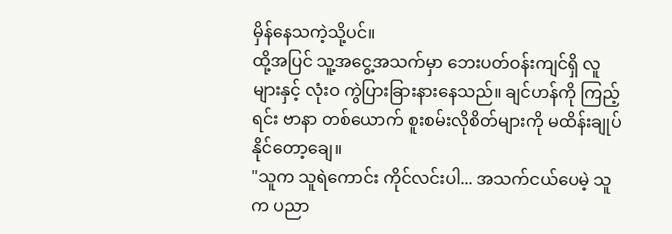မှိန်နေသကဲ့သို့ပင်။
ထို့အပြင် သူ့အငွေ့အသက်မှာ ဘေးပတ်ဝန်းကျင်ရှိ လူများနှင့် လုံးဝ ကွဲပြားခြားနားနေသည်။ ချင်ဟန်ကို ကြည့်ရင်း ဗာနာ တစ်ယောက် စူးစမ်းလိုစိတ်များကို မထိန်းချုပ်နိုင်တော့ချေ။
"သူက သူရဲကောင်း ကိုင်လင်းပါ... အသက်ငယ်ပေမဲ့ သူက ပညာ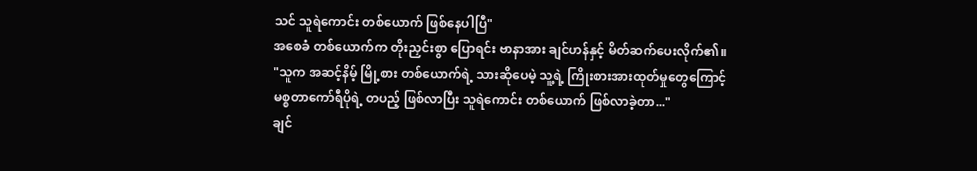သင် သူရဲကောင်း တစ်ယောက် ဖြစ်နေပါပြီ"
အစေခံ တစ်ယောက်က တိုးညှင်းစွာ ပြောရင်း ဗာနာအား ချင်ဟန်နှင့် မိတ်ဆက်ပေးလိုက်၏။
"သူက အဆင့်နိမ့် မြို့စား တစ်ယောက်ရဲ့ သားဆိုပေမဲ့ သူ့ရဲ့ ကြိုးစားအားထုတ်မှုတွေကြောင့် မစ္စတာကော်ရီပိုရဲ့ တပည့် ဖြစ်လာပြီး သူရဲကောင်း တစ်ယောက် ဖြစ်လာခဲ့တာ..."
ချင်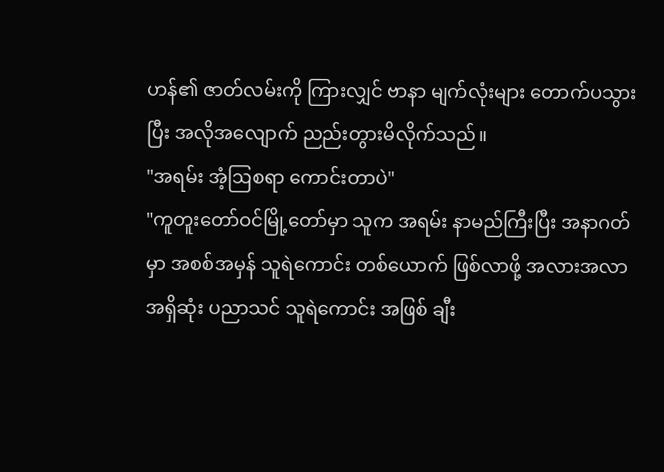ဟန်၏ ဇာတ်လမ်းကို ကြားလျှင် ဗာနာ မျက်လုံးများ တောက်ပသွားပြီး အလိုအလျောက် ညည်းတွားမိလိုက်သည်။
"အရမ်း အံ့ဩစရာ ကောင်းတာပဲ"
"ကူတူးတော်ဝင်မြို့တော်မှာ သူက အရမ်း နာမည်ကြီးပြီး အနာဂတ်မှာ အစစ်အမှန် သူရဲကောင်း တစ်ယောက် ဖြစ်လာဖို့ အလားအလာ အရှိဆုံး ပညာသင် သူရဲကောင်း အဖြစ် ချီး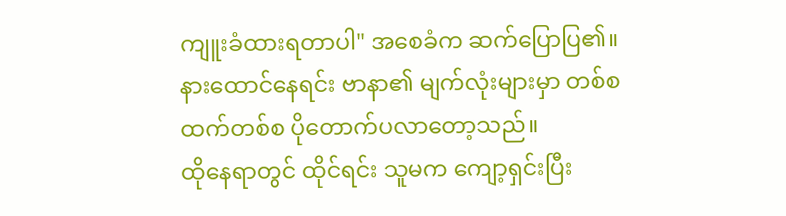ကျူးခံထားရတာပါ" အစေခံက ဆက်ပြောပြ၏။
နားထောင်နေရင်း ဗာနာ၏ မျက်လုံးများမှာ တစ်စထက်တစ်စ ပိုတောက်ပလာတော့သည်။
ထိုနေရာတွင် ထိုင်ရင်း သူမက ကျော့ရှင်းပြီး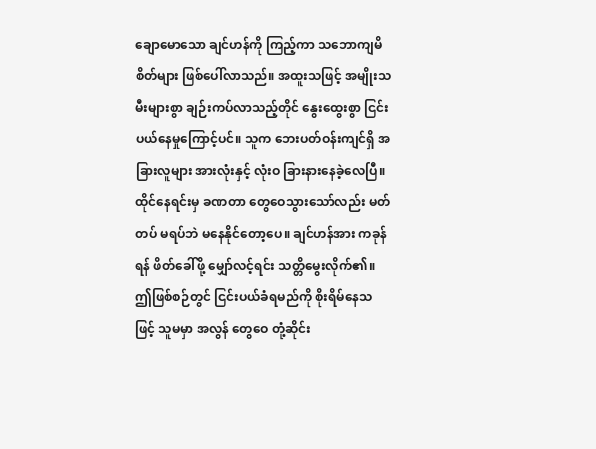ချောမောသော ချင်ဟန်ကို ကြည့်ကာ သဘောကျမိစိတ်များ ဖြစ်ပေါ်လာသည်။ အထူးသဖြင့် အမျိုးသမီးများစွာ ချဉ်းကပ်လာသည့်တိုင် နွေးထွေးစွာ ငြင်းပယ်နေမှုကြောင့်ပင်။ သူက ဘေးပတ်ဝန်းကျင်ရှိ အခြားလူများ အားလုံးနှင့် လုံးဝ ခြားနားနေခဲ့လေပြီ။
ထိုင်နေရင်းမှ ခဏတာ တွေဝေသွားသော်လည်း မတ်တပ် မရပ်ဘဲ မနေနိုင်တော့ပေ။ ချင်ဟန်အား ကခုန်ရန် ဖိတ်ခေါ်ဖို့ မျှော်လင့်ရင်း သတ္တိမွေးလိုက်၏။ ဤဖြစ်စဉ်တွင် ငြင်းပယ်ခံရမည်ကို စိုးရိမ်နေသဖြင့် သူမမှာ အလွန် တွေဝေ တုံ့ဆိုင်း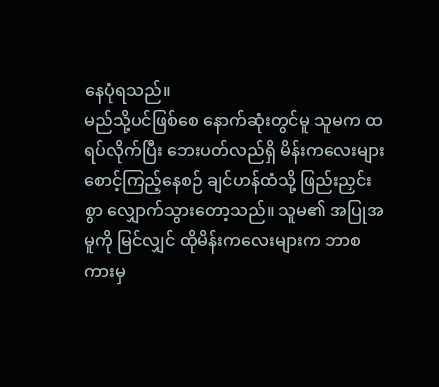နေပုံရသည်။
မည်သို့ပင်ဖြစ်စေ နောက်ဆုံးတွင်မူ သူမက ထရပ်လိုက်ပြီး ဘေးပတ်လည်ရှိ မိန်းကလေးများ စောင့်ကြည့်နေစဉ် ချင်ဟန်ထံသို့ ဖြည်းညှင်းစွာ လျှောက်သွားတော့သည်။ သူမ၏ အပြုအမူကို မြင်လျှင် ထိုမိန်းကလေးများက ဘာစကားမှ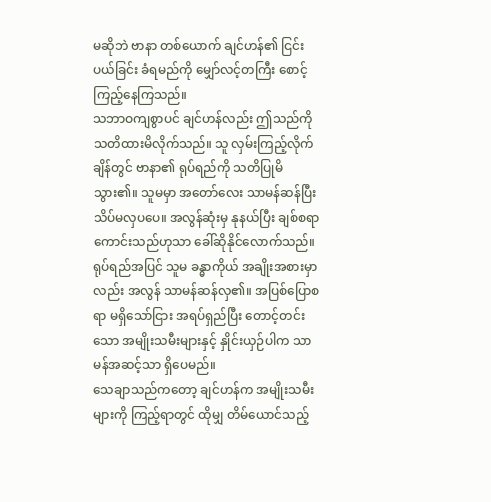မဆိုဘဲ ဗာနာ တစ်ယောက် ချင်ဟန်၏ ငြင်းပယ်ခြင်း ခံရမည်ကို မျှော်လင့်တကြီး စောင့်ကြည့်နေကြသည်။
သဘာဝကျစွာပင် ချင်ဟန်လည်း ဤသည်ကို သတိထားမိလိုက်သည်။ သူ လှမ်းကြည့်လိုက်ချိန်တွင် ဗာနာ၏ ရုပ်ရည်ကို သတိပြုမိသွား၏။ သူမမှာ အတော်လေး သာမန်ဆန်ပြီး သိပ်မလှပပေ။ အလွန်ဆုံးမှ နုနယ်ပြီး ချစ်စရာကောင်းသည်ဟုသာ ခေါ်ဆိုနိုင်လောက်သည်။
ရုပ်ရည်အပြင် သူမ ခန္ဓာကိုယ် အချိုးအစားမှာလည်း အလွန် သာမန်ဆန်လှ၏။ အပြစ်ပြောစရာ မရှိသော်ငြား အရပ်ရှည်ပြီး တောင့်တင်းသော အမျိုးသမီးများနှင့် နှိုင်းယှဉ်ပါက သာမန်အဆင့်သာ ရှိပေမည်။
သေချာသည်ကတော့ ချင်ဟန်က အမျိုးသမီးများကို ကြည့်ရာတွင် ထိုမျှ တိမ်ယောင်သည့်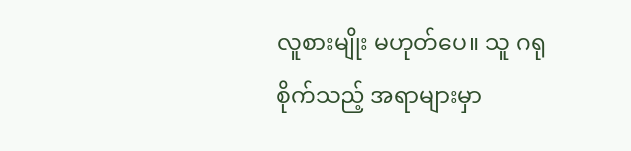လူစားမျိုး မဟုတ်ပေ။ သူ ဂရုစိုက်သည့် အရာများမှာ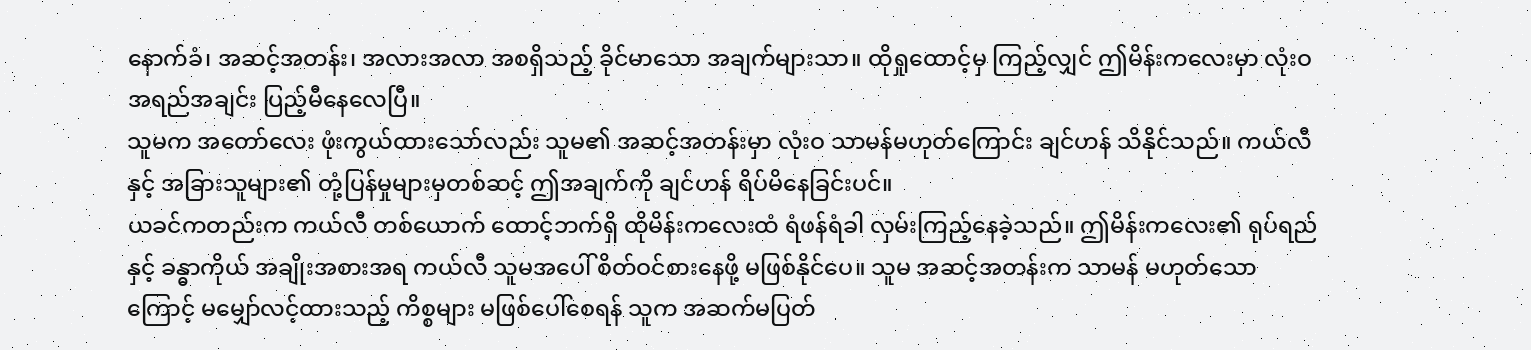နောက်ခံ၊ အဆင့်အတန်း၊ အလားအလာ အစရှိသည့် ခိုင်မာသော အချက်များသာ။ ထိုရှုထောင့်မှ ကြည့်လျှင် ဤမိန်းကလေးမှာ လုံးဝ အရည်အချင်း ပြည့်မီနေလေပြီ။
သူမက အတော်လေး ဖုံးကွယ်ထားသော်လည်း သူမ၏ အဆင့်အတန်းမှာ လုံးဝ သာမန်မဟုတ်ကြောင်း ချင်ဟန် သိနိုင်သည်။ ကယ်လီနှင့် အခြားသူများ၏ တုံ့ပြန်မှုများမှတစ်ဆင့် ဤအချက်ကို ချင်ဟန် ရိပ်မိနေခြင်းပင်။
ယခင်ကတည်းက ကယ်လီ တစ်ယောက် ထောင့်ဘက်ရှိ ထိုမိန်းကလေးထံ ရံဖန်ရံခါ လှမ်းကြည့်နေခဲ့သည်။ ဤမိန်းကလေး၏ ရုပ်ရည်နှင့် ခန္ဓာကိုယ် အချိုးအစားအရ ကယ်လီ သူမအပေါ် စိတ်ဝင်စားနေဖို့ မဖြစ်နိုင်ပေ။ သူမ အဆင့်အတန်းက သာမန် မဟုတ်သောကြောင့် မမျှော်လင့်ထားသည့် ကိစ္စများ မဖြစ်ပေါ်စေရန် သူက အဆက်မပြတ်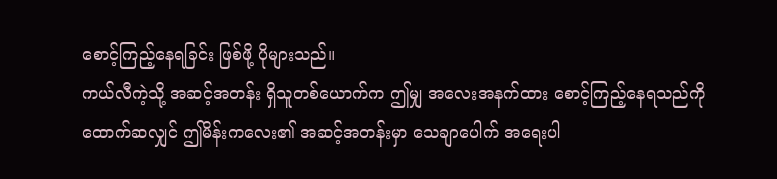စောင့်ကြည့်နေရခြင်း ဖြစ်ဖို့ ပိုများသည်။
ကယ်လီကဲ့သို့ အဆင့်အတန်း ရှိသူတစ်ယောက်က ဤမျှ အလေးအနက်ထား စောင့်ကြည့်နေရသည်ကို ထောက်ဆလျှင် ဤမိန်းကလေး၏ အဆင့်အတန်းမှာ သေချာပေါက် အရေးပါ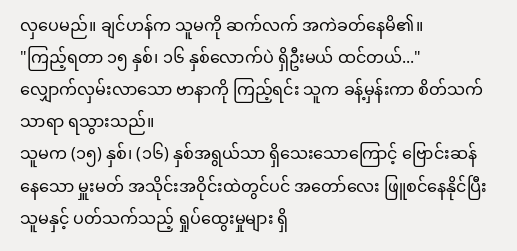လှပေမည်။ ချင်ဟန်က သူမကို ဆက်လက် အကဲခတ်နေမိ၏။
"ကြည့်ရတာ ၁၅ နှစ်၊ ၁၆ နှစ်လောက်ပဲ ရှိဦးမယ် ထင်တယ်..."
လျှောက်လှမ်းလာသော ဗာနာကို ကြည့်ရင်း သူက ခန့်မှန်းကာ စိတ်သက်သာရာ ရသွားသည်။
သူမက (၁၅) နှစ်၊ (၁၆) နှစ်အရွယ်သာ ရှိသေးသောကြောင့် ဗြောင်းဆန်နေသော မှူးမတ် အသိုင်းအဝိုင်းထဲတွင်ပင် အတော်လေး ဖြူစင်နေနိုင်ပြီး သူမနှင့် ပတ်သက်သည့် ရှုပ်ထွေးမှုများ ရှိ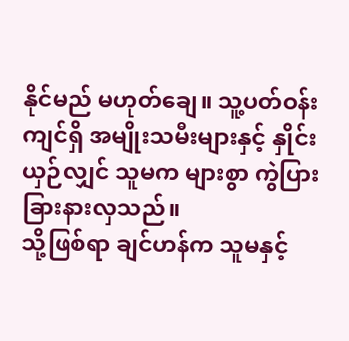နိုင်မည် မဟုတ်ချေ။ သူ့ပတ်ဝန်းကျင်ရှိ အမျိုးသမီးများနှင့် နှိုင်းယှဉ်လျှင် သူမက များစွာ ကွဲပြားခြားနားလှသည်။
သို့ဖြစ်ရာ ချင်ဟန်က သူမနှင့်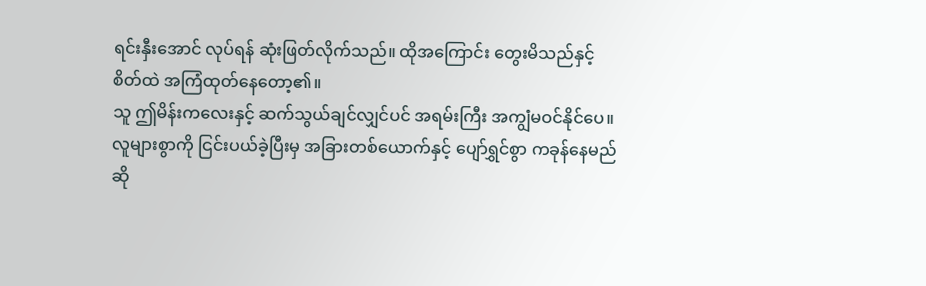ရင်းနှီးအောင် လုပ်ရန် ဆုံးဖြတ်လိုက်သည်။ ထိုအကြောင်း တွေးမိသည်နှင့် စိတ်ထဲ အကြံထုတ်နေတော့၏။
သူ ဤမိန်းကလေးနှင့် ဆက်သွယ်ချင်လျှင်ပင် အရမ်းကြီး အကျွံမဝင်နိုင်ပေ။
လူများစွာကို ငြင်းပယ်ခဲ့ပြီးမှ အခြားတစ်ယောက်နှင့် ပျော်ရွှင်စွာ ကခုန်နေမည် ဆို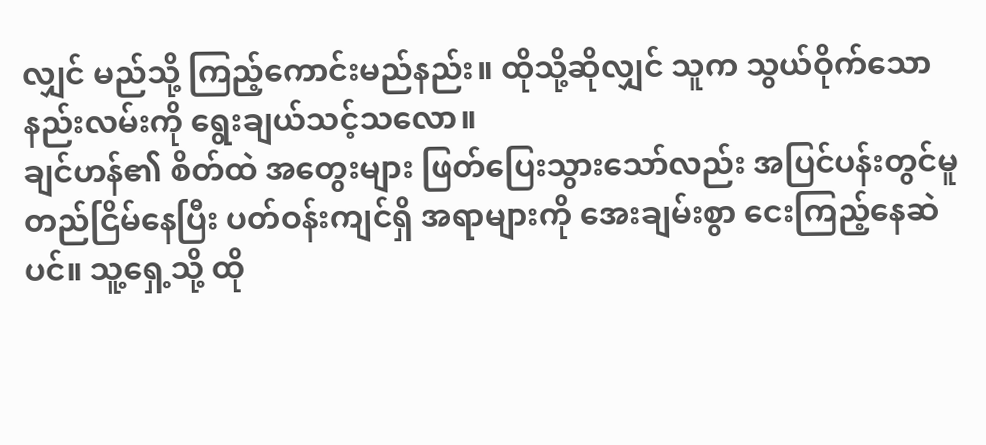လျှင် မည်သို့ ကြည့်ကောင်းမည်နည်း။ ထိုသို့ဆိုလျှင် သူက သွယ်ဝိုက်သော နည်းလမ်းကို ရွေးချယ်သင့်သလော။
ချင်ဟန်၏ စိတ်ထဲ အတွေးများ ဖြတ်ပြေးသွားသော်လည်း အပြင်ပန်းတွင်မူ တည်ငြိမ်နေပြီး ပတ်ဝန်းကျင်ရှိ အရာများကို အေးချမ်းစွာ ငေးကြည့်နေဆဲပင်။ သူ့ရှေ့သို့ ထို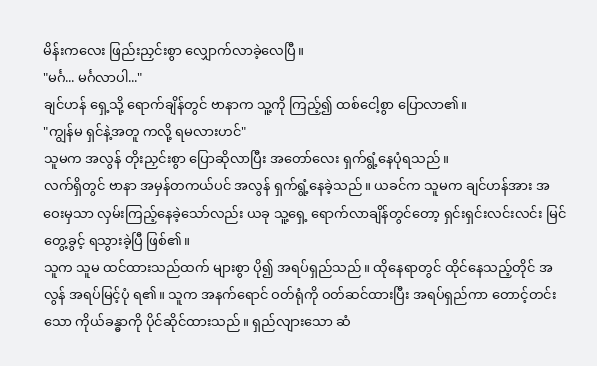မိန်းကလေး ဖြည်းညှင်းစွာ လျှောက်လာခဲ့လေပြီ။
"မင်္ဂ... မင်္ဂလာပါ..."
ချင်ဟန် ရှေ့သို့ ရောက်ချိန်တွင် ဗာနာက သူ့ကို ကြည့်၍ ထစ်ငေါ့စွာ ပြောလာ၏။
"ကျွန်မ ရှင်နဲ့အတူ ကလို့ ရမလားဟင်"
သူမက အလွန် တိုးညှင်းစွာ ပြောဆိုလာပြီး အတော်လေး ရှက်ရွံ့နေပုံရသည်။
လက်ရှိတွင် ဗာနာ အမှန်တကယ်ပင် အလွန် ရှက်ရွံ့နေခဲ့သည်။ ယခင်က သူမက ချင်ဟန်အား အဝေးမှသာ လှမ်းကြည့်နေခဲ့သော်လည်း ယခု သူ့ရှေ့ ရောက်လာချိန်တွင်တော့ ရှင်းရှင်းလင်းလင်း မြင်တွေ့ခွင့် ရသွားခဲ့ပြီ ဖြစ်၏။
သူက သူမ ထင်ထားသည်ထက် များစွာ ပို၍ အရပ်ရှည်သည်။ ထိုနေရာတွင် ထိုင်နေသည့်တိုင် အလွန် အရပ်မြင့်ပုံ ရ၏။ သူက အနက်ရောင် ဝတ်ရုံကို ဝတ်ဆင်ထားပြီး အရပ်ရှည်ကာ တောင့်တင်းသော ကိုယ်ခန္ဓာကို ပိုင်ဆိုင်ထားသည်။ ရှည်လျားသော ဆံ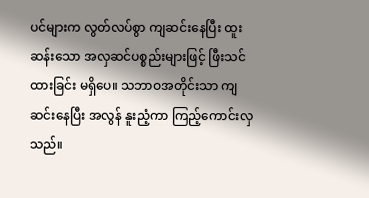ပင်များက လွတ်လပ်စွာ ကျဆင်းနေပြီး ထူးဆန်းသော အလှဆင်ပစ္စည်းများဖြင့် ဖြီးသင်ထားခြင်း မရှိပေ။ သဘာဝအတိုင်းသာ ကျဆင်းနေပြီး အလွန် နူးညံ့ကာ ကြည့်ကောင်းလှသည်။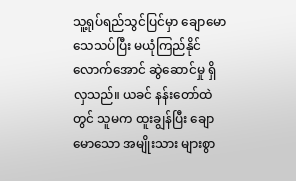သူ့ရုပ်ရည်သွင်ပြင်မှာ ချောမော သေသပ်ပြီး မယုံကြည်နိုင်လောက်အောင် ဆွဲဆောင်မှု ရှိလှသည်။ ယခင် နန်းတော်ထဲတွင် သူမက ထူးချွန်ပြီး ချောမောသော အမျိုးသား များစွာ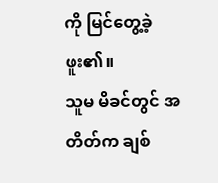ကို မြင်တွေ့ခဲ့ဖူး၏။
သူမ မိခင်တွင် အတိတ်က ချစ်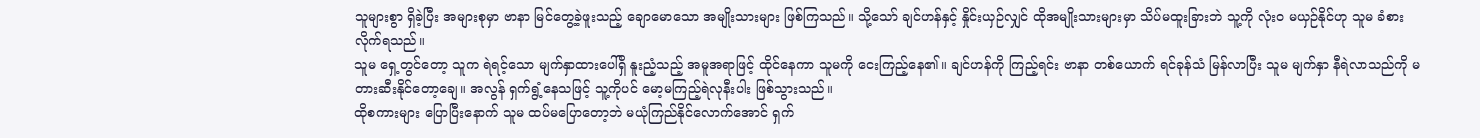သူများစွာ ရှိခဲ့ပြီး အများစုမှာ ဗာနာ မြင်တွေ့ခဲ့ဖူးသည့် ချောမောသော အမျိုးသားများ ဖြစ်ကြသည်။ သို့သော် ချင်ဟန်နှင့် နှိုင်းယှဉ်လျှင် ထိုအမျိုးသားများမှာ သိပ်မထူးခြားဘဲ သူ့ကို လုံးဝ မယှဉ်နိုင်ဟု သူမ ခံစားလိုက်ရသည်။
သူမ ရှေ့တွင်တော့ သူက ရဲရင့်သော မျက်နှာထားပေါ်ရှိ နူးညံ့သည့် အမူအရာဖြင့် ထိုင်နေကာ သူမကို ငေးကြည့်နေ၏။ ချင်ဟန်ကို ကြည့်ရင်း ဗာနာ တစ်ယောက် ရင်ခုန်သံ မြန်လာပြီး သူမ မျက်နှာ နီရဲလာသည်ကို မတားဆီးနိုင်တော့ချေ။ အလွန် ရှက်ရွံ့နေသဖြင့် သူ့ကိုပင် မော့မကြည့်ရဲလုနီးပါး ဖြစ်သွားသည်။
ထိုစကားများ ပြောပြီးနောက် သူမ ထပ်မပြောတော့ဘဲ မယုံကြည်နိုင်လောက်အောင် ရှက်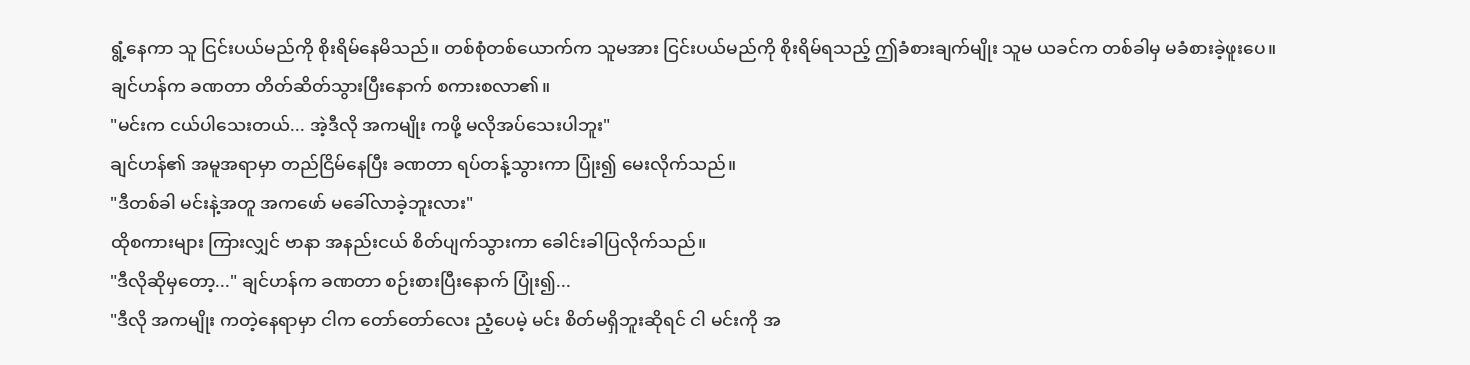ရွံ့နေကာ သူ ငြင်းပယ်မည်ကို စိုးရိမ်နေမိသည်။ တစ်စုံတစ်ယောက်က သူမအား ငြင်းပယ်မည်ကို စိုးရိမ်ရသည့် ဤခံစားချက်မျိုး သူမ ယခင်က တစ်ခါမှ မခံစားခဲ့ဖူးပေ။
ချင်ဟန်က ခဏတာ တိတ်ဆိတ်သွားပြီးနောက် စကားစလာ၏။
"မင်းက ငယ်ပါသေးတယ်... အဲ့ဒီလို အကမျိုး ကဖို့ မလိုအပ်သေးပါဘူး"
ချင်ဟန်၏ အမူအရာမှာ တည်ငြိမ်နေပြီး ခဏတာ ရပ်တန့်သွားကာ ပြုံး၍ မေးလိုက်သည်။
"ဒီတစ်ခါ မင်းနဲ့အတူ အကဖော် မခေါ်လာခဲ့ဘူးလား"
ထိုစကားများ ကြားလျှင် ဗာနာ အနည်းငယ် စိတ်ပျက်သွားကာ ခေါင်းခါပြလိုက်သည်။
"ဒီလိုဆိုမှတော့..." ချင်ဟန်က ခဏတာ စဉ်းစားပြီးနောက် ပြုံး၍...
"ဒီလို အကမျိုး ကတဲ့နေရာမှာ ငါက တော်တော်လေး ညံ့ပေမဲ့ မင်း စိတ်မရှိဘူးဆိုရင် ငါ မင်းကို အ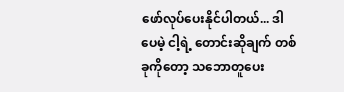ဖော်လုပ်ပေးနိုင်ပါတယ်... ဒါပေမဲ့ ငါ့ရဲ့ တောင်းဆိုချက် တစ်ခုကိုတော့ သဘောတူပေး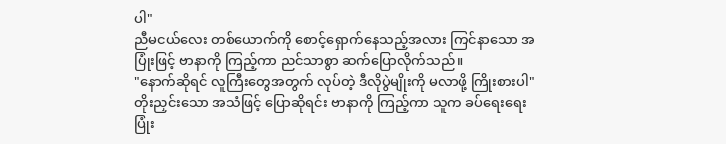ပါ"
ညီမငယ်လေး တစ်ယောက်ကို စောင့်ရှောက်နေသည့်အလား ကြင်နာသော အပြုံးဖြင့် ဗာနာကို ကြည့်ကာ ညင်သာစွာ ဆက်ပြောလိုက်သည်။
"နောက်ဆိုရင် လူကြီးတွေအတွက် လုပ်တဲ့ ဒီလိုပွဲမျိုးကို မလာဖို့ ကြိုးစားပါ"
တိုးညှင်းသော အသံဖြင့် ပြောဆိုရင်း ဗာနာကို ကြည့်ကာ သူက ခပ်ရေးရေး ပြုံး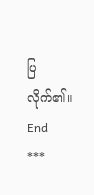ပြလိုက်၏။
End
***